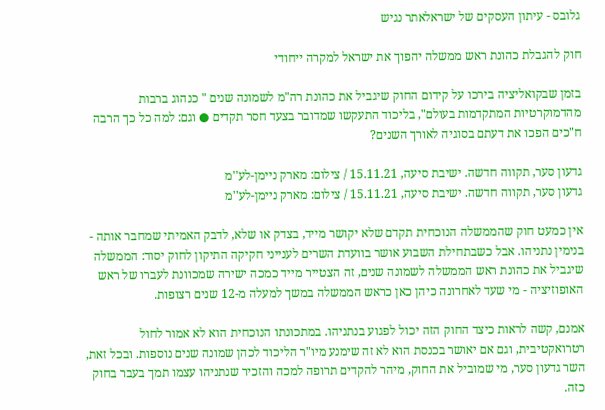גלובס - עיתון העסקים של ישראלאתר נגיש

חוק להגבלת כהונת ראש ממשלה יהפוך את ישראל למקרה ייחודי

בזמן שבקואליציה בירכו על קידום החוק שיגביל את כהונת רה"מ לשמונה שנים " כנהוג ברבות מהדמוקרטיות המתקדמות בעולם", בליכוד התעקשו שמדובר בצעד חסר תקדים ● וגם: למה כל כך הרבה ח"כים הפכו את דעתם בסוגיה לאורך השנים?

גדעון סער, תקווה חדשה. ישיבת סיעה, 15.11.21 / צילום: מארק ניימן-לע''מ
גדעון סער, תקווה חדשה. ישיבת סיעה, 15.11.21 / צילום: מארק ניימן-לע''מ

אין כמעט חוק שהממשלה הנוכחית תקדם שלא יקושר מייד, בצדק או שלא, לדבק האמיתי שמחבר אותה - בנימין נתניהו. אבל כשבתחילת השבוע אושר בוועדת השרים לענייני חקיקה התיקון לחוק יסוד: הממשלה שיגביל את כהונת ראש הממשלה לשמונה שנים, זה הצטייר מייד כמכה ישירה שמכוונת לעברו של ראש האופוזיציה - מי שעד לאחרונה כיהן כאן כראש הממשלה במשך למעלה מ-12 שנים רצופות.

אמנם, קשה לראות כיצד החוק הזה יכול לפגוע בנתניהו. במתכונתו הנוכחית הוא לא אמור לחול רטרואקטיבית, וגם אם יאושר בכנסת הוא לא זה שימנע מיו"ר הליכוד לכהן שמונה שנים נוספות. ובכל זאת, השר גדעון סער, מי שמוביל את החוק, מיהר להקדים תרופה למכה והזכיר שנתניהו עצמו תמך בעבר בחוק כזה.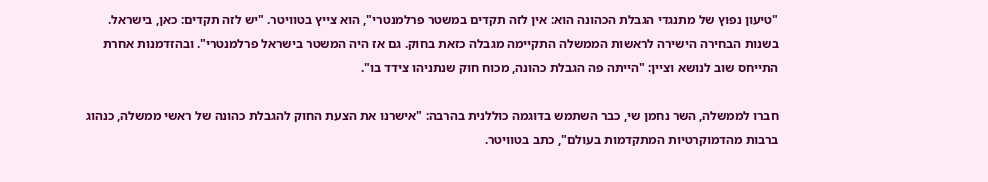"טיעון נפוץ של מתנגדי הגבלת הכהונה הוא: אין לזה תקדים במשטר פרלמנטרי", הוא צייץ בטוויטר. "יש לזה תקדים: כאן, בישראל. בשנות הבחירה הישירה לראשות הממשלה התקיימה מגבלה כזאת בחוק. גם אז היה המשטר בישראל פרלמנטרי". ובהזדמנות אחרת התייחס שוב לנושא וציין: "הייתה פה הגבלת כהונה, מכוח חוק שנתניהו צידד בו".

חברו לממשלה, השר נחמן שי, כבר השתמש בדוגמה כוללנית בהרבה: "אישרנו את הצעת החוק להגבלת כהונה של ראשי ממשלה, כנהוג ברבות מהדמוקרטיות המתקדמות בעולם", כתב בטוויטר.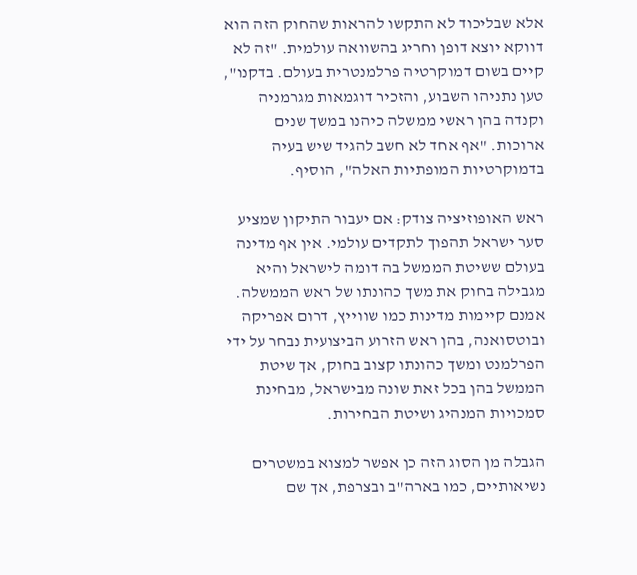אלא שבליכוד לא התקשו להראות שהחוק הזה הוא דווקא יוצא דופן וחריג בהשוואה עולמית. "זה לא קיים בשום דמוקרטיה פרלמנטרית בעולם. בדקנו", טען נתניהו השבוע, והזכיר דוגמאות מגרמניה וקנדה בהן ראשי ממשלה כיהנו במשך שנים ארוכות. "אף אחד לא חשב להגיד שיש בעיה בדמוקרטיות המופתיות האלה", הוסיף.

ראש האופוזיציה צודק: אם יעבור התיקון שמציע סער ישראל תהפוך לתקדים עולמי. אין אף מדינה בעולם ששיטת הממשל בה דומה לישראל והיא מגבילה בחוק את משך כהונתו של ראש הממשלה. אמנם קיימות מדינות כמו שווייץ, דרום אפריקה ובוטסואנה, בהן ראש הזרוע הביצועית נבחר על ידי הפרלמנט ומשך כהונתו קצוב בחוק, אך שיטת הממשל בהן בכל זאת שונה מבישראל, מבחינת סמכויות המנהיג ושיטת הבחירות.

הגבלה מן הסוג הזה כן אפשר למצוא במשטרים נשיאותיים, כמו בארה"ב ובצרפת, אך שם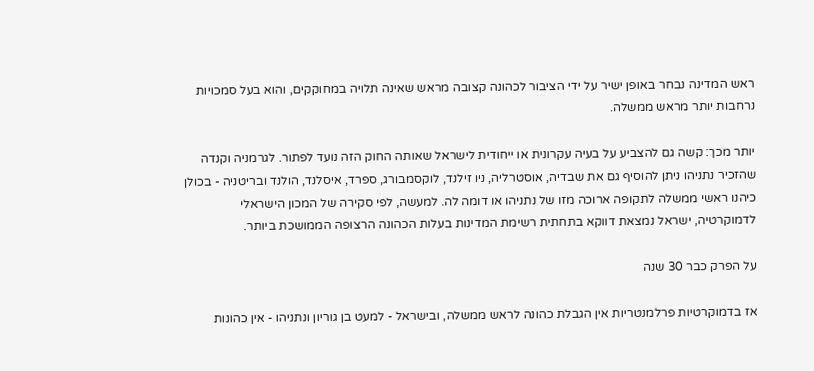ראש המדינה נבחר באופן ישיר על ידי הציבור לכהונה קצובה מראש שאינה תלויה במחוקקים, והוא בעל סמכויות נרחבות יותר מראש ממשלה.

יותר מכך: קשה גם להצביע על בעיה עקרונית או ייחודית לישראל שאותה החוק הזה נועד לפתור. לגרמניה וקנדה שהזכיר נתניהו ניתן להוסיף גם את שבדיה, אוסטרליה, ניו זילנד, לוקסמבורג, ספרד, איסלנד, הולנד ובריטניה - בכולן כיהנו ראשי ממשלה לתקופה ארוכה מזו של נתניהו או דומה לה. למעשה, לפי סקירה של המכון הישראלי לדמוקרטיה, ישראל נמצאת דווקא בתחתית רשימת המדינות בעלות הכהונה הרצופה הממושכת ביותר.

על הפרק כבר 30 שנה

אז בדמוקרטיות פרלמנטריות אין הגבלת כהונה לראש ממשלה, ובישראל - למעט בן גוריון ונתניהו - אין כהונות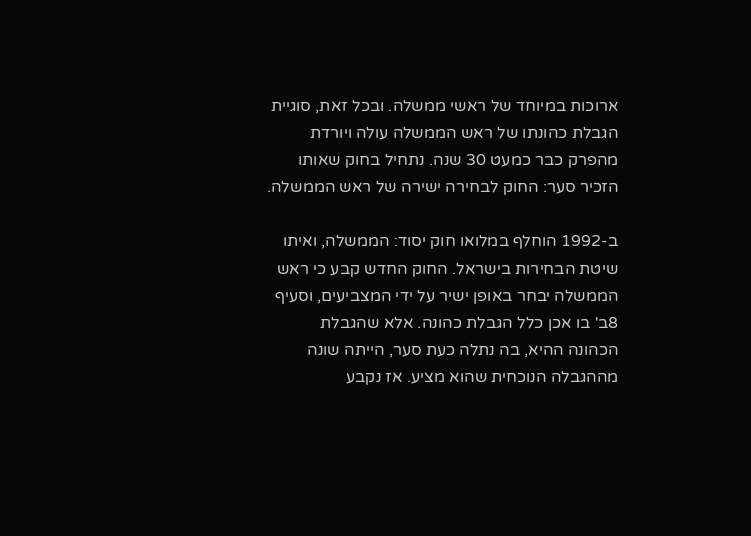ארוכות במיוחד של ראשי ממשלה. ובכל זאת, סוגיית הגבלת כהונתו של ראש הממשלה עולה ויורדת מהפרק כבר כמעט 30 שנה. נתחיל בחוק שאותו הזכיר סער: החוק לבחירה ישירה של ראש הממשלה.

ב-1992 הוחלף במלואו חוק יסוד: הממשלה, ואיתו שיטת הבחירות בישראל. החוק החדש קבע כי ראש הממשלה יבחר באופן ישיר על ידי המצביעים, וסעיף 8ב' בו אכן כלל הגבלת כהונה. אלא שהגבלת הכהונה ההיא, בה נתלה כעת סער, הייתה שונה מההגבלה הנוכחית שהוא מציע. אז נקבע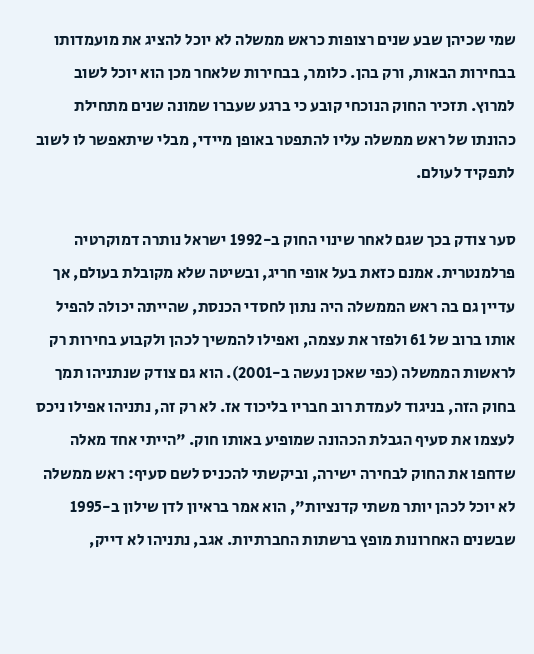שמי שכיהן שבע שנים רצופות כראש ממשלה לא יוכל להציג את מועמדותו בבחירות הבאות, ורק בהן. כלומר, בבחירות שלאחר מכן הוא יוכל לשוב למרוץ. תזכיר החוק הנוכחי קובע כי ברגע שעברו שמונה שנים מתחילת כהונתו של ראש ממשלה עליו להתפטר באופן מיידי, מבלי שיתאפשר לו לשוב לתפקיד לעולם.

סער צודק בכך שגם לאחר שינוי החוק ב-1992 ישראל נותרה דמוקרטיה פרלמנטרית. אמנם כזאת בעל אופי חריג, ובשיטה שלא מקובלת בעולם, אך עדיין גם בה ראש הממשלה היה נתון לחסדי הכנסת, שהייתה יכולה להפיל אותו ברוב של 61 ולפזר את עצמה, ואפילו להמשיך לכהן ולקבוע בחירות רק לראשות הממשלה (כפי שאכן נעשה ב-2001). הוא גם צודק שנתניהו תמך בחוק הזה, בניגוד לעמדת רוב חבריו בליכוד אז. לא רק זה, נתניהו אפילו ניכס לעצמו את סעיף הגבלת הכהונה שמופיע באותו חוק. "הייתי אחד מאלה שדחפו את החוק לבחירה ישירה, וביקשתי להכניס לשם סעיף: ראש ממשלה לא יוכל לכהן יותר משתי קדנציות", הוא אמר בראיון לדן שילון ב-1995 שבשנים האחרונות מופץ ברשתות החברתיות. אגב, נתניהו לא דייק,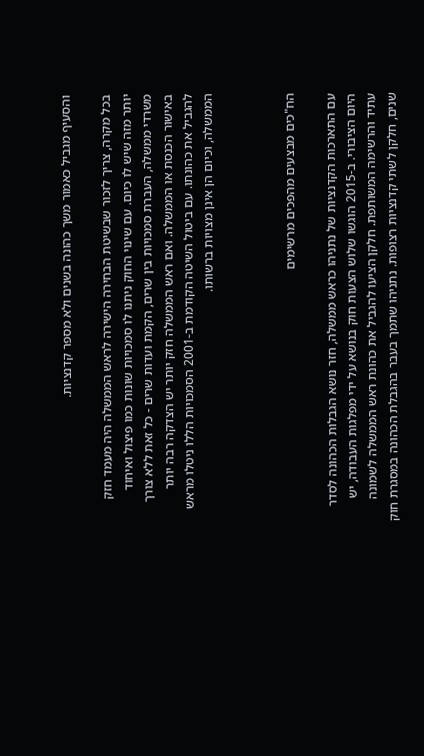והסעיף מגביל כאמור משך כהונה בשנים ולא מספר קדנציות.

בכל מקרה, צריך לזכור שבשיטת הבחירה הישירה לראש הממשלה היה מעמד חזק יותר מזה שיש לו כיום. עם שינוי החוק ניתנו לו סמכויות שונות כמו פיצול ואיחוד משרדי ממשלה, העברת סמכויות בין שרים, הקמת ועדות שרים - כל זאת ללא צורך באישור הכנסת או הממשלה. ואם ראש הממשלה חזק יותר יש הצדקה רבה יותר להגביל את כהונתו. עם ביטול השיטה הקודמת ב-2001 הסמכויות הללו ניטלו מראש הממשלה, וכיום הן אינן מצויות ברשותו.



הח"כים מבצעים מהפכים מרשימים

עם התארכות הקדנציות של נתניהו כראש ממשלה, חזר נושא הגבלות הכהונה לסדר היום הציבורי. ב-2015 הוגשו שלוש הצעות חוק בנושא על ידי מפלגות העבודה, יש עתיד והרשימה המשותפת. חלקן הציעו להגביל את כהונת ראש הממשלה לשמונה שנים, חלקן לשתי קדנציות רצופות. נתניהו שתמך בעבר בהגבלת הכהונה במסגרת חוק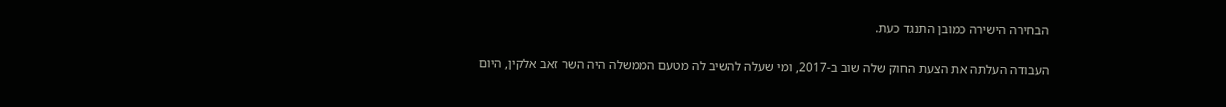הבחירה הישירה כמובן התנגד כעת.

העבודה העלתה את הצעת החוק שלה שוב ב-2017, ומי שעלה להשיב לה מטעם הממשלה היה השר זאב אלקין, היום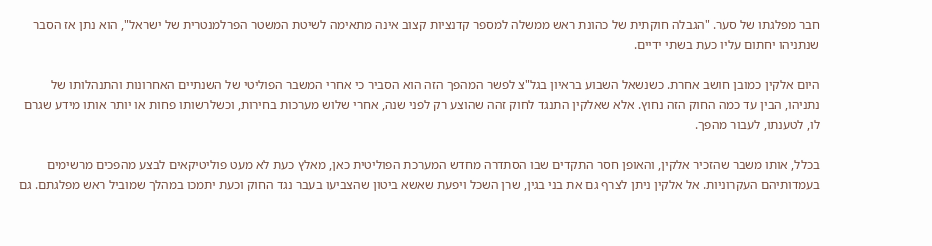חבר מפלגתו של סער. "הגבלה חוקתית של כהונת ראש ממשלה למספר קדנציות קצוב אינה מתאימה לשיטת המשטר הפרלמנטרית של ישראל", הוא נתן אז הסבר שנתניהו יחתום עליו כעת בשתי ידיים.

היום אלקין כמובן חושב אחרת. כשנשאל השבוע בראיון בגל"צ לפשר המהפך הזה הוא הסביר כי אחרי המשבר הפוליטי של השנתיים האחרונות והתנהלותו של נתניהו, הבין עד כמה החוק הזה נחוץ. אלא שאלקין התנגד לחוק זהה שהוצע רק לפני שנה, אחרי שלוש מערכות בחירות, וכשלרשותו פחות או יותר אותו מידע שגרם לו, לטענתו, לעבור מהפך.

בכלל, אותו משבר שהזכיר אלקין, והאופן חסר התקדים שבו הסתדרה מחדש המערכת הפוליטית כאן, מאלץ כעת לא מעט פוליטיקאים לבצע מהפכים מרשימים בעמדותיהם העקרוניות. אל אלקין ניתן לצרף גם את בני בגין, שרן השכל ויפעת שאשא ביטון שהצביעו בעבר נגד החוק וכעת יתמכו במהלך שמוביל ראש מפלגתם. גם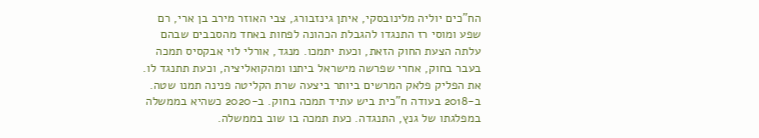הח"כים יוליה מלינובסקי, איתן גינזבורג, צבי האוזר מירב בן ארי, רם שפע ומוסי רז התנגדו להגבלת הכהונה לפחות באחד מהסבבים שבהם עלתה הצעת החוק הזאת, וכעת יתמכו. מנגד, אורלי לוי אבקסיס תמכה בעבר בחוק, אחרי שפרשה מישראל ביתנו ומהקואליציה, וכעת תתנגד לו. את הפליק פלאק המרשים ביותר ביצעה שרת הקליטה פנינה תמנו שטה. ב-2018 בעודה ח"כית ביש עתיד תמכה בחוק. ב-2020 כשהיא בממשלה במפלגתו של גנץ, התנגדה. כעת תמכה בו שוב בממשלה.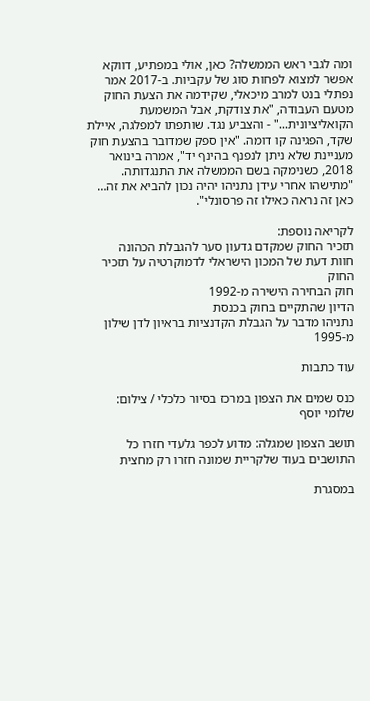ומה לגבי ראש הממשלה? כאן, אולי במפתיע, דווקא אפשר למצוא לפחות סוג של עקביות. ב-2017 אמר נפתלי בנט למרב מיכאלי, שקידמה את הצעת החוק מטעם העבודה, "את צודקת, אבל המשמעת הקואליציונית..." - והצביע נגד. שותפתו למפלגה, איילת שקד, הפגינה קו דומה. "אין ספק שמדובר בהצעת חוק מעניינת שלא ניתן לנפנף בהינף יד", אמרה בינואר 2018, כשנימקה בשם הממשלה את התנגדותה. "מתישהו אחרי עידן נתניהו יהיה נכון להביא את זה… כאן זה נראה כאילו זה פרסונלי".

לקריאה נוספת:
תזכיר החוק שמקדם גדעון סער להגבלת הכהונה
חוות דעת של המכון הישראלי לדמוקרטיה על תזכיר החוק
חוק הבחירה הישירה מ-1992
הדיון שהתקיים בחוק בכנסת
נתניהו מדבר על הגבלת הקדנציות בראיון לדן שילון מ-1995

עוד כתבות

כנס שמים את הצפון במרכז בסיור כלכלי / צילום: שלומי יוסף

תושב הצפון שמגלה: מדוע לכפר גלעדי חזרו כל התושבים בעוד שלקריית שמונה חזרו רק מחצית

במסגרת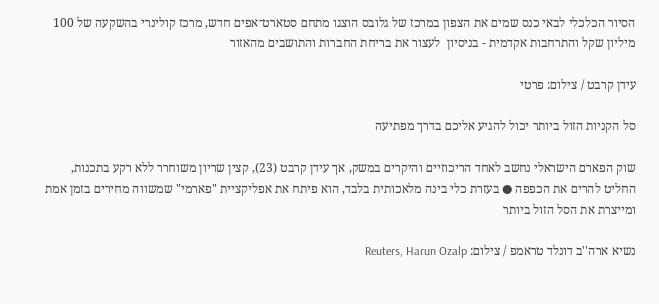הסיור הכלכלי לבאי כנס שמים את הצפון במרכז של גלובס הוצגו מתחם סטארט־אפים חדש, מרכז קולינרי בהשקעה של 100 מיליון שקל והתרחבות אקדמית - בניסיון  לעצור את בריחת החברות והתושבים מהאזור

עידן קרבט / צילום: פרטי

סל הקניות הזול ביותר יכול להגיע אליכם בדרך מפתיעה

שוק הפארם הישראלי נחשב לאחד הריכוזיים והיקרים במשק, אך עידן קרבט (23), קצין שריון משוחרר ללא רקע בתכנות, החליט להרים את הכפפה ● בעזרת כלי בינה מלאכותית בלבד, הוא פיתח את אפליקציית "פארמי" שמשווה מחירים בזמן אמת ומייצרת את הסל הזול ביותר

נשיא ארה''ב דונלד טראמפ / צילום: Reuters, Harun Ozalp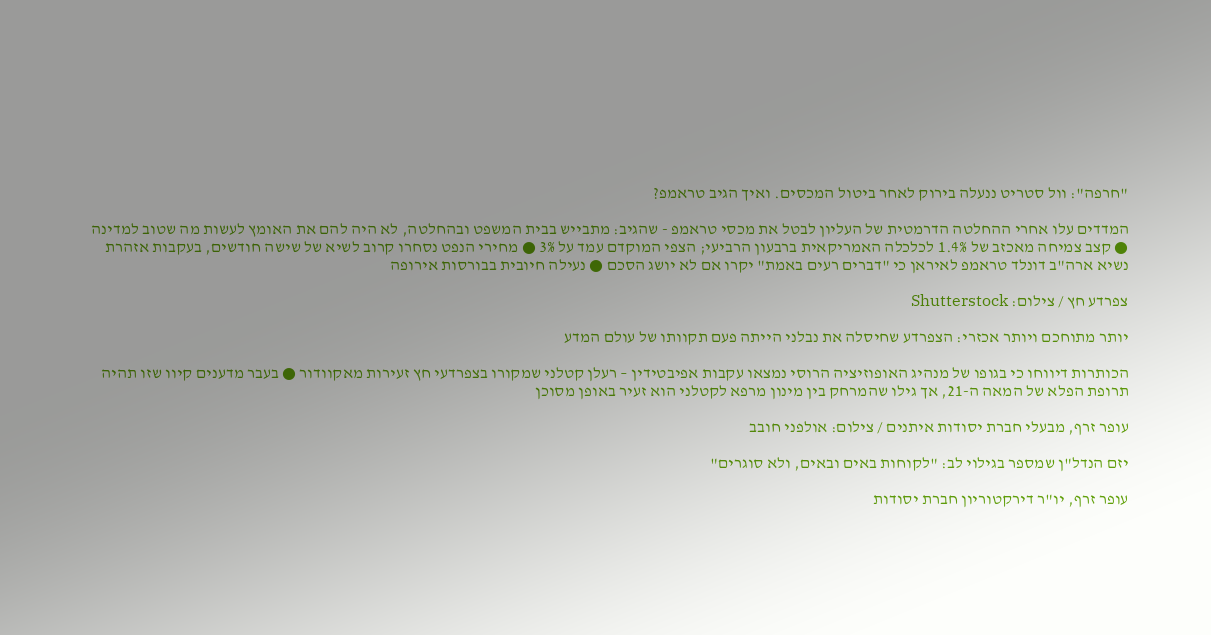"חרפה": וול סטריט ננעלה בירוק לאחר ביטול המכסים. ואיך הגיב טראמפ?

המדדים עלו אחרי ההחלטה הדרמטית של העליון לבטל את מכסי טראמפ - שהגיב: מתבייש בבית המשפט ובהחלטה, לא היה להם את האומץ לעשות מה שטוב למדינה ● קצב צמיחה מאכזב של 1.4% לכלכלה האמריקאית ברבעון הרביעי; הצפי המוקדם עמד על 3% ● מחירי הנפט נסחרו קרוב לשיא של שישה חודשים, בעקבות אזהרת נשיא ארה"ב דונלד טראמפ לאיראן כי "דברים רעים באמת" יקרו אם לא יושג הסכם ● נעילה חיובית בבורסות אירופה

צפרדע חץ / צילום: Shutterstock

יותר מתוחכם ויותר אכזרי: הצפרדע שחיסלה את נבלני הייתה פעם תקוותו של עולם המדע

הכותרות דיווחו כי בגופו של מנהיג האופוזיציה הרוסי נמצאו עקבות אפיבטידין – רעלן קטלני שמקורו בצפרדעי חץ זעירות מאקוודור ● בעבר מדענים קיוו שזו תהיה תרופת הפלא של המאה ה-21, אך גילו שהמרחק בין מינון מרפא לקטלני הוא זעיר באופן מסוכן

עופר זרף, מבעלי חברת יסודות איתנים / צילום: אולפני חובב

יזם הנדל"ן שמספר בגילוי לב: "לקוחות באים ובאים, ולא סוגרים"

עופר זרף, יו"ר דירקטוריון חברת יסודות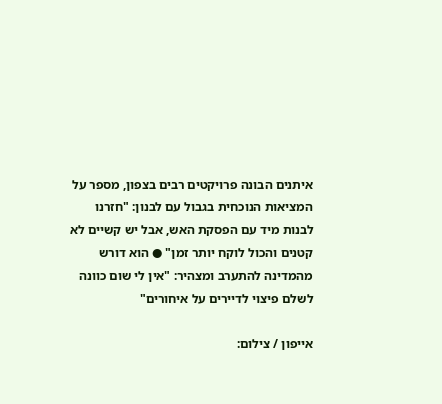איתנים הבונה פרויקטים רבים בצפון, מספר על המציאות הנוכחית בגבול עם לבנון: "חזרנו לבנות מיד עם הפסקת האש, אבל יש קשיים לא קטנים והכול לוקח יותר זמן" ● הוא דורש מהמדינה להתערב ומצהיר: "אין לי שום כוונה לשלם פיצוי לדיירים על איחורים"

אייפון / צילום: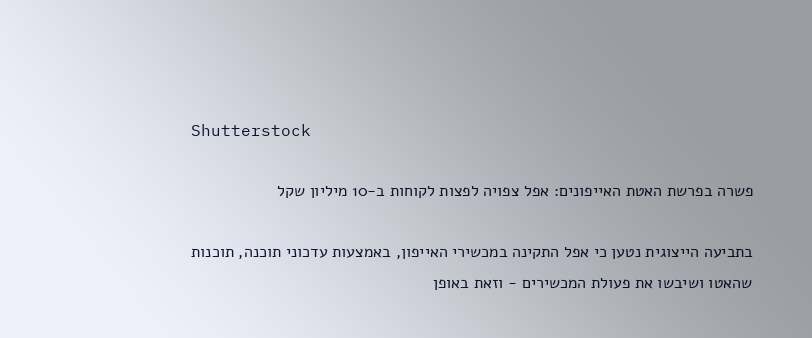Shutterstock

פשרה בפרשת האטת האייפונים: אפל צפויה לפצות לקוחות ב-10 מיליון שקל

בתביעה הייצוגית נטען כי אפל התקינה במכשירי האייפון, באמצעות עדכוני תוכנה, תוכנות שהאטו ושיבשו את פעולת המכשירים - וזאת באופן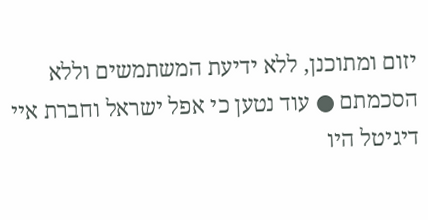יזום ומתוכנן, ללא ידיעת המשתמשים וללא הסכמתם ● עוד נטען כי אפל ישראל וחברת איי דיגיטל היו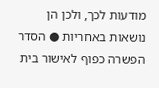מודעות לכך, ולכן הן נושאות באחריות ● הסדר הפשרה כפוף לאישור בית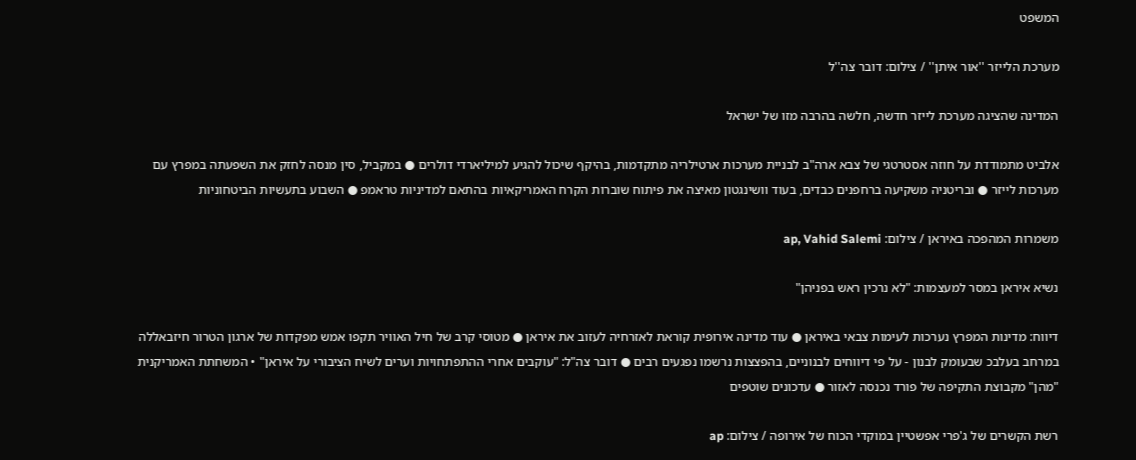המשפט

מערכת הלייזר ''אור איתן'' / צילום: דובר צה''ל

המדינה שהציגה מערכת לייזר חדשה, חלשה בהרבה מזו של ישראל

אלביט מתמודדת על חוזה אסטרטגי של צבא ארה"ב לבניית מערכות ארטילריה מתקדמות, בהיקף שיכול להגיע למיליארדי דולרים ● במקביל, סין מנסה לחזק את השפעתה במפרץ עם מערכות לייזר ● ובריטניה משקיעה ברחפנים כבדים, בעוד וושינגטון מאיצה את פיתוח שוברות הקרח האמריקאיות בהתאם למדיניות טראמפ ● השבוע בתעשיות הביטחוניות

משמרות המהפכה באיראן / צילום: ap, Vahid Salemi

נשיא איראן במסר למעצמות: "לא נרכין ראש בפניהן"

דיווח: מדינות המפרץ נערכות לעימות צבאי באיראן ● עוד מדינה אירופית קוראת לאזרחיה לעזוב את איראן ● מטוסי קרב של חיל האוויר תקפו אמש מפקדות של ארגון הטרור חיזבאללה במרחב בעלבכ שבעומק לבנון - על פי דיווחים לבנוניים, בהפצצות נרשמו נפגעים רבים ● דובר צה"ל: "עוקבים אחרי ההתפתחויות וערים לשיח הציבורי על איראן" • המשחתת האמריקנית "מהן" מקבוצת התקיפה של פורד נכנסה לאזור ● עדכונים שוטפים

רשת הקשרים של ג'פרי אפשטיין במוקדי הכוח של אירופה / צילום: ap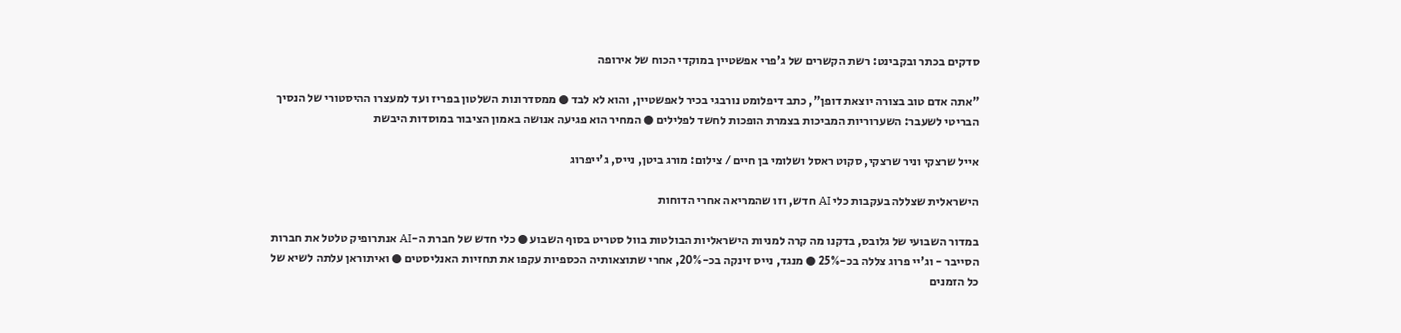סדקים בכתר ובקבינט: רשת הקשרים של ג'פרי אפשטיין במוקדי הכוח של אירופה

"אתה אדם טוב בצורה יוצאת דופן", כתב דיפלומט נורבגי בכיר לאפשטיין, והוא לא לבד ● ממסדרונות השלטון בפריז ועד למעצרו ההיסטורי של הנסיך הבריטי לשעבר: השערוריות המביכות בצמרת הופכות לחשד לפלילים ● המחיר הוא פגיעה אנושה באמון הציבור במוסדות היבשת

אייל שרצקי וניר שרצקי, סקוט ראסל ושלומי בן חיים / צילום: מורג ביטן, נייס, ג'ייפרוג

הישראלית שצללה בעקבות כלי AI חדש, וזו שהמריאה אחרי הדוחות

במדור השבועי של גלובס, בדקנו מה קרה למניות הישראליות הבולטות בוול סטריט בסוף השבוע ● כלי חדש של חברת ה-AI אנתרופיק טלטל את חברות הסייבר - וג'יי פרוג צללה בכ-25% ● מנגד, נייס זינקה בכ-20%, אחרי שתוצאותיה הכספיות עקפו את תחזיות האנליסטים ● ואיתוראן עלתה לשיא של כל הזמנים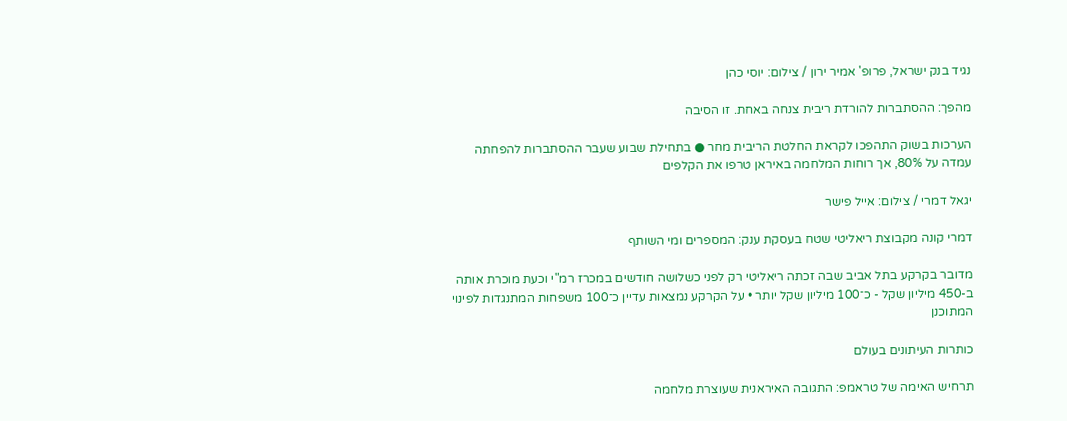נגיד בנק ישראל, פרופ' אמיר ירון / צילום: יוסי כהן

מהפך: ההסתברות להורדת ריבית צנחה באחת. זו הסיבה

הערכות בשוק התהפכו לקראת החלטת הריבית מחר ● בתחילת שבוע שעבר ההסתברות להפחתה עמדה על 80%, אך רוחות המלחמה באיראן טרפו את הקלפים

יגאל דמרי / צילום: אייל פישר

דמרי קונה מקבוצת ריאליטי שטח בעסקת ענק: המספרים ומי השותף

מדובר בקרקע בתל אביב שבה זכתה ריאליטי רק לפני כשלושה חודשים במכרז רמ"י וכעת מוכרת אותה ב-450 מיליון שקל - כ־100 מיליון שקל יותר • על הקרקע נמצאות עדיין כ־100 משפחות המתנגדות לפינוי המתוכנן

כותרות העיתונים בעולם

תרחיש האימה של טראמפ: התגובה האיראנית שעוצרת מלחמה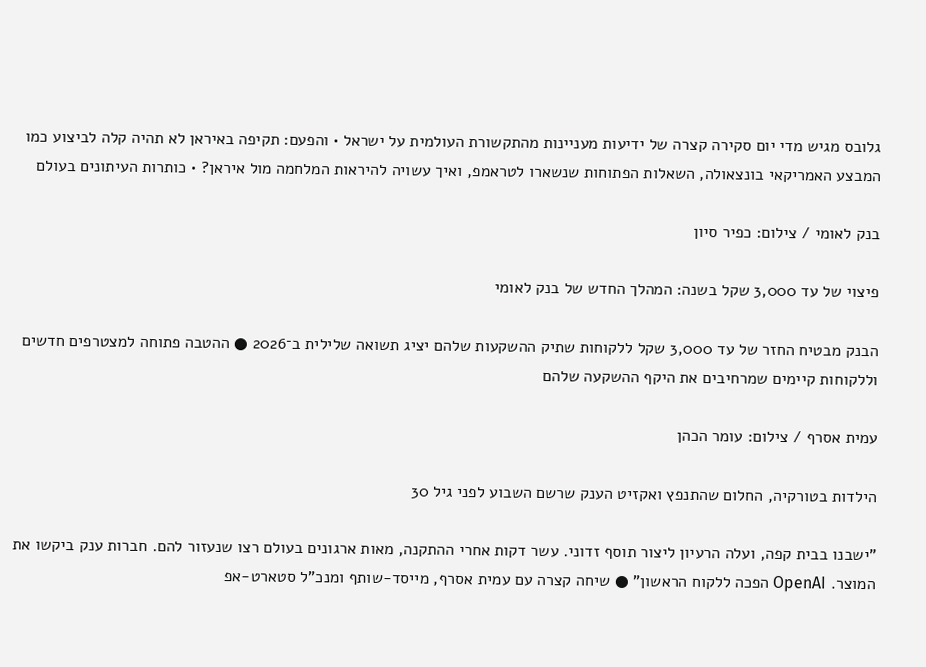גלובס מגיש מדי יום סקירה קצרה של ידיעות מעניינות מהתקשורת העולמית על ישראל • והפעם: תקיפה באיראן לא תהיה קלה לביצוע כמו המבצע האמריקאי בונצאולה, השאלות הפתוחות שנשארו לטראמפ, ואיך עשויה להיראות המלחמה מול איראן? • כותרות העיתונים בעולם

בנק לאומי / צילום: כפיר סיון

פיצוי של עד 3,000 שקל בשנה: המהלך החדש של בנק לאומי

הבנק מבטיח החזר של עד 3,000 שקל ללקוחות שתיק ההשקעות שלהם יציג תשואה שלילית ב־2026 ● ההטבה פתוחה למצטרפים חדשים וללקוחות קיימים שמרחיבים את היקף ההשקעה שלהם

עמית אסרף / צילום: עומר הכהן

הילדות בטורקיה, החלום שהתנפץ ואקזיט הענק שרשם השבוע לפני גיל 30

"ישבנו בבית קפה, ועלה הרעיון ליצור תוסף זדוני. עשר דקות אחרי ההתקנה, מאות ארגונים בעולם רצו שנעזור להם. חברות ענק ביקשו את המוצר. OpenAI הפכה ללקוח הראשון" ● שיחה קצרה עם עמית אסרף, מייסד-שותף ומנכ"ל סטארט-אפ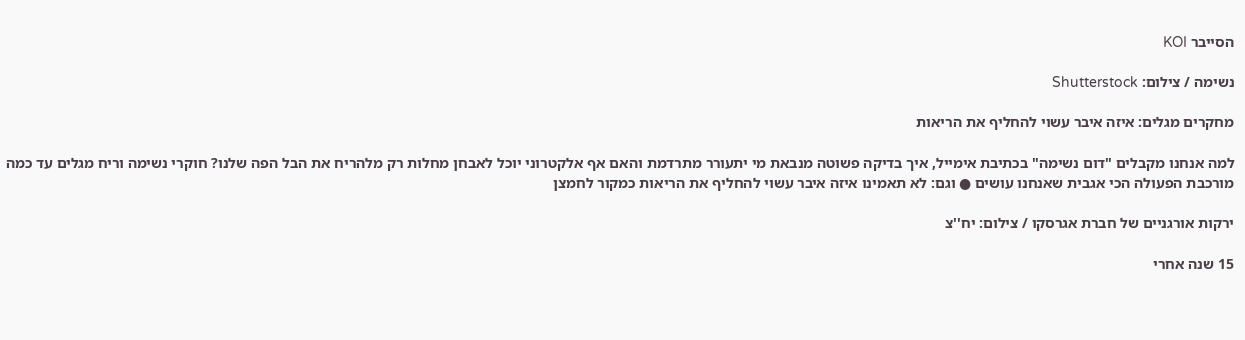הסייבר KOI

נשימה / צילום: Shutterstock

מחקרים מגלים: איזה איבר עשוי להחליף את הריאות

למה אנחנו מקבלים "דום נשימה" בכתיבת אימייל, איך בדיקה פשוטה מנבאת מי יתעורר מתרדמת והאם אף אלקטרוני יוכל לאבחן מחלות רק מלהריח את הבל הפה שלנו? חוקרי נשימה וריח מגלים עד כמה מורכבת הפעולה הכי אגבית שאנחנו עושים ● וגם: לא תאמינו איזה איבר עשוי להחליף את הריאות כמקור לחמצן

ירקות אורגניים של חברת אגרסקו / צילום: יח''צ

15 שנה אחרי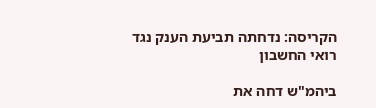הקריסה: נדחתה תביעת הענק נגד רואי החשבון

ביהמ"ש דחה את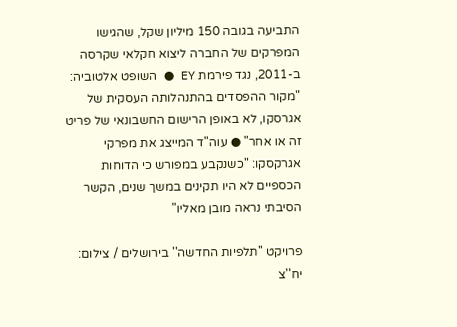התביעה בגובה 150 מיליון שקל, שהגישו המפרקים של החברה ליצוא חקלאי שקרסה ב-2011, נגד פירמת EY ● השופט אלטוביה: "מקור ההפסדים בהתנהלותה העסקית של אגרסקו, לא באופן הרישום החשבונאי של פריט זה או אחר" ● עוה"ד המייצג את מפרקי אגרקסקו: "כשנקבע במפורש כי הדוחות הכספיים לא היו תקינים במשך שנים, הקשר הסיבתי נראה מובן מאליו"

פרויקט ''תלפיות החדשה'' בירושלים / צילום: יח''צ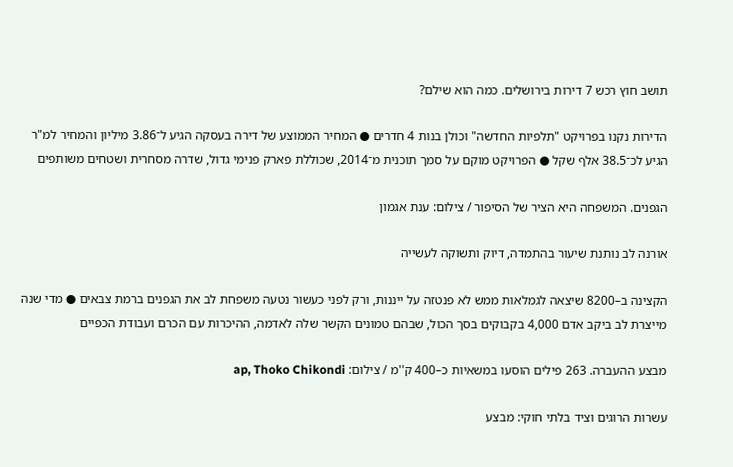תושב חוץ רכש 7 דירות בירושלים. כמה הוא שילם?

הדירות נקנו בפרויקט "תלפיות החדשה" וכולן בנות 4 חדרים ● המחיר הממוצע של דירה בעסקה הגיע ל־3.86 מיליון והמחיר למ"ר הגיע לכ־38.5 אלף שקל ● הפרויקט מוקם על סמך תוכנית מ־2014, שכוללת פארק פנימי גדול, שדרה מסחרית ושטחים משותפים

הגפנים. המשפחה היא הציר של הסיפור / צילום: ענת אגמון

אורנה לב נותנת שיעור בהתמדה, דיוק ותשוקה לעשייה

הקצינה ב–8200 שיצאה לגמלאות ממש לא פנטזה על ייננות, ורק לפני כעשור נטעה משפחת לב את הגפנים ברמת צבאים ● מדי שנה מייצרת לב ביקב אדם 4,000 בקבוקים בסך הכול, שבהם טמונים הקשר שלה לאדמה, ההיכרות עם הכרם ועבודת הכפיים

מבצע ההעברה. 263 פילים הוסעו במשאיות כ–400 ק''מ / צילום: ap, Thoko Chikondi

עשרות הרוגים וציד בלתי חוקי: מבצע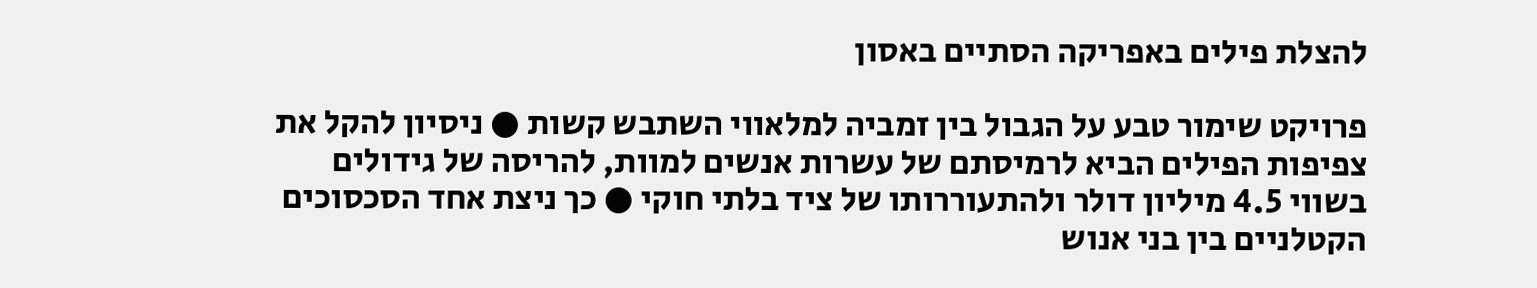להצלת פילים באפריקה הסתיים באסון

פרויקט שימור טבע על הגבול בין זמביה למלאווי השתבש קשות ● ניסיון להקל את צפיפות הפילים הביא לרמיסתם של עשרות אנשים למוות, להריסה של גידולים בשווי 4.5 מיליון דולר ולהתעוררותו של ציד בלתי חוקי ● כך ניצת אחד הסכסוכים הקטלניים בין בני אנוש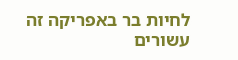לחיות בר באפריקה זה עשורים